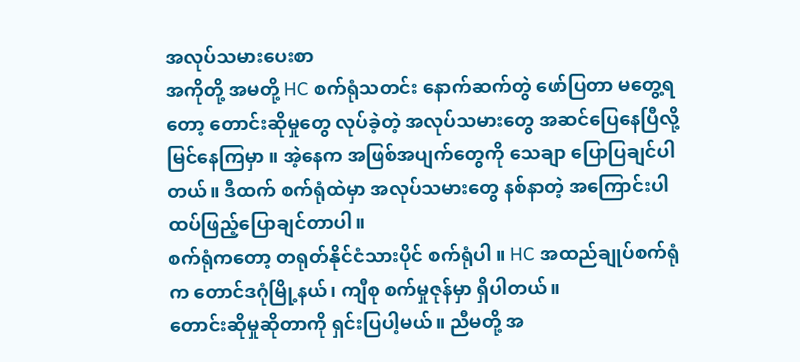အလုပ်သမားပေးစာ
အကိုတို့ အမတို့ HC စက်ရုံသတင်း နောက်ဆက်တွဲ ဖော်ပြတာ မတွေ့ရတော့ တောင်းဆိုမှုတွေ လုပ်ခဲ့တဲ့ အလုပ်သမားတွေ အဆင်ပြေနေပြီလို့ မြင်နေကြမှာ ။ အဲ့နေက အဖြစ်အပျက်တွေကို သေချာ ပြောပြချင်ပါတယ်။ ဒီထက် စက်ရုံထဲမှာ အလုပ်သမားတွေ နစ်နာတဲ့ အကြောင်းပါ ထပ်ဖြည့်ပြောချင်တာပါ။
စက်ရုံကတော့ တရုတ်နိုင်ငံသားပိုင် စက်ရုံပါ ။ HC အထည်ချုပ်စက်ရုံက တောင်ဒဂုံမြို့နယ်၊ ကျီစု စက်မှုဇုန်မှာ ရှိပါတယ်။
တောင်းဆိုမှုဆိုတာကို ရှင်းပြပါ့မယ်။ ညီမတို့ အ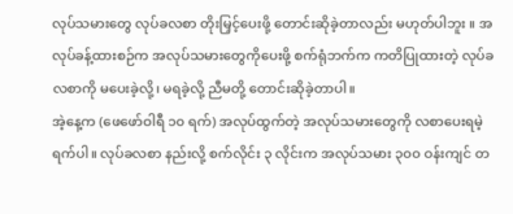လုပ်သမားတွေ လုပ်ခလစာ တိုးမြှင့်ပေးဖို့ တောင်းဆိုခဲ့တာလည်း မဟုတ်ပါဘူး ။ အလုပ်ခန့်ထားစဉ်က အလုပ်သမားတွေကိုပေးဖို့ စက်ရုံဘက်က ကတိပြုထားတဲ့ လုပ်ခလစာကို မပေးခဲ့လို့၊ မရခဲ့လို့ ညီမတို့ တောင်းဆိုခဲ့တာပါ။
အဲ့နေ့က (ဖေဖော်ဝါရီ ၁၀ ရက်) အလုပ်ထွက်တဲ့ အလုပ်သမားတွေကို လစာပေးရမဲ့ ရက်ပါ။ လုပ်ခလစာ နည်းလို့ စက်လိုင်း ၃ လိုင်းက အလုပ်သမား ၃၀၀ ဝန်းကျင် တ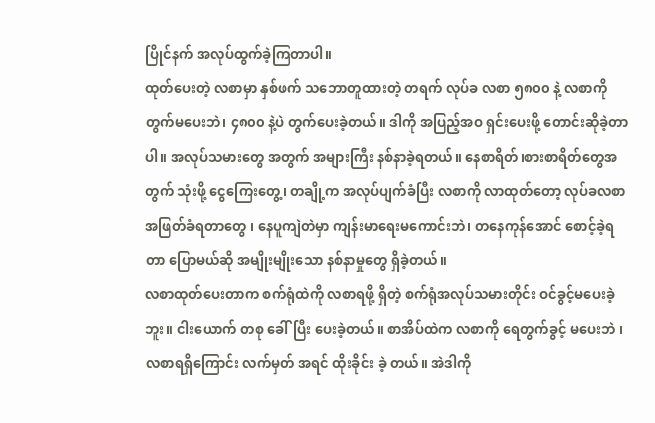ပြိုင်နက် အလုပ်ထွက်ခဲ့ကြတာပါ။
ထုတ်ပေးတဲ့ လစာမှာ နှစ်ဖက် သဘောတူထားတဲ့ တရက် လုပ်ခ လစာ ၅၈၀၀ နဲ့ လစာကို တွက်မပေးဘဲ၊ ၄၈၀၀ နဲ့ပဲ တွက်ပေးခဲ့တယ်။ ဒါကို အပြည့်အဝ ရှင်းပေးဖို့ တောင်းဆိုခဲ့တာပါ။ အလုပ်သမားတွေ အတွက် အများကြီး နစ်နာခဲ့ရတယ်။ နေစာရိတ်၊စားစာရိတ်တွေအတွက် သုံးဖို့ ငွေကြေးတွေ့၊ တချို့က အလုပ်ပျက်ခံပြီး လစာကို လာထုတ်တော့ လုပ်ခလစာ အဖြတ်ခံရတာတွေ ၊ နေပူကျဲတဲမှာ ကျန်းမာရေးမကောင်းဘဲ၊ တနေကုန်အောင် စောင့်ခဲ့ရတာ ပြောမယ်ဆို အမျိုးမျိုးသော နစ်နာမှုတွေ ရှိခဲ့တယ်။
လစာထုတ်ပေးတာက စက်ရုံထဲကို လစာရဖို့ ရှိတဲ့ စက်ရုံအလုပ်သမားတိုင်း ဝင်ခွင့်မပေးခဲ့ဘူး။ ငါးယောက် တစု ခေါ်ပြီး ပေးခဲ့တယ်။ စာအိပ်ထဲက လစာကို ရေတွက်ခွင့် မပေးဘဲ ၊ လစာရရှိကြောင်း လက်မှတ် အရင် ထိုးခိုင်း ခဲ့ တယ်။ အဲဒါကို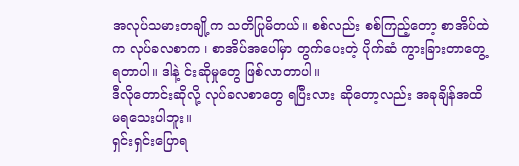အလုပ်သမားတချို့က သတိပြုမိတယ်။ စစ်လည်း စစ်ကြည့်တော့ စာအိပ်ထဲက လုပ်ခလစာက ၊ စာအိပ်အပေါ်မှာ တွက်ပေးတဲ့ ပိုက်ဆံ ကွားခြားတာတွေ့ရတာပါ။ ဒါနဲ့ င်းဆိုမှုတွေ ဖြစ်လာတာပါ။
ဒီလိုတောင်းဆိုလို့ လုပ်ခလစာတွေ ရပြီးလား ဆိုတော့လည်း အခုချိန်အထိ မရသေးပါဘူး။
ရှင်းရှင်းပြောရ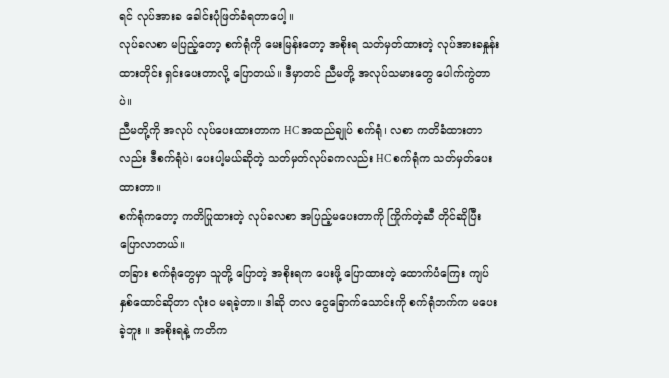ရင် လုပ်အားခ ခေါင်းပုံဖြတ်ခံရတာပေါ့ ။
လုပ်ခလစာ မပြည့်တော့ စက်ရုံကို မေးမြန်းတော့ အစိုးရ သတ်မှတ်ထားတဲ့ လုပ်အားခနှုန်းထားတိုင်း ရှင်းပေးတာလို့ ပြောတယ်။ ဒီမှာတင် ညီမတို့ အလုပ်သမားတွေ ပေါက်ကွဲတာပဲ။
ညီမတို့ကို အလုပ် လုပ်ပေးထားတာက HC အထည်ချုပ် စက်ရုံ၊ လစာ ကတိခံထားတာလည်း ဒီစက်ရုံပဲ၊ ပေးပါ့မယ်ဆိုတဲ့ သတ်မှတ်လုပ်ခကလည်း HC စက်ရုံက သတ်မှတ်ပေးထားတာ။
စက်ရုံကတော့ ကတိပြုထားတဲ့ လုပ်ခလစာ အပြည့်မပေးတာကို ကြိုက်တဲ့ဆီ တိုင်ဆိုပြီး ပြောလာတယ်။
တခြား စက်ရုံတွေမှာ သူတို့ ပြောတဲ့ အစိုးရက ပေးဖို့ ပြောထားတဲ့ ထောက်ပံကြေး ကျပ် နှစ်ထောင်ဆိုတာ လုံးဝ မရခဲ့တာ။ ဒါဆို တလ ငွေခြောက်သောင်းကို စက်ရုံဘက်က မပေးခဲ့ဘူး ။ အစိုးရနဲ့ ကတိက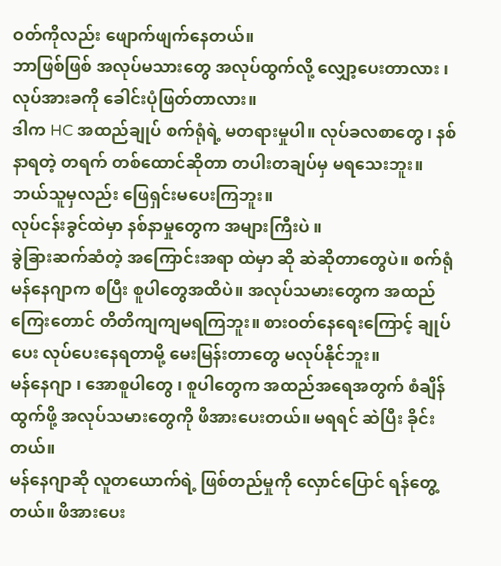ဝတ်ကိုလည်း ဖျောက်ဖျက်နေတယ်။
ဘာဖြစ်ဖြစ် အလုပ်မသားတွေ အလုပ်ထွက်လို့ လျှော့ပေးတာလား ၊ လုပ်အားခကို ခေါင်းပုံဖြတ်တာလား။
ဒါက HC အထည်ချုပ် စက်ရုံရဲ့ မတရားမှုပါ။ လုပ်ခလစာတွေ ၊ နစ်နာရတဲ့ တရက် တစ်ထောင်ဆိုတာ တပါးတချပ်မှ မရသေးဘူး။ ဘယ်သူမှလည်း ဖြေရှင်းမပေးကြဘူး။
လုပ်ငန်းခွင်ထဲမှာ နစ်နာမှုတွေက အများကြီးပဲ ။
ခွဲခြားဆက်ဆံတဲ့ အကြောင်းအရာ ထဲမှာ ဆို ဆဲဆိုတာတွေပဲ။ စက်ရုံမန်နေဂျာက စပြီး စူပါတွေအထိပဲ။ အလုပ်သမားတွေက အထည်ကြေးတောင် တိတိကျကျမရကြဘူး။ စားဝတ်နေရေးကြောင့် ချုပ်ပေး လုပ်ပေးနေရတာမို့ မေးမြန်းတာတွေ မလုပ်နိုင်ဘူး။
မန်နေဂျာ ၊ အောစူပါတွေ ၊ စူပါတွေက အထည်အရေအတွက် စံချိန်ထွက်ဖို့ အလုပ်သမားတွေကို ဖိအားပေးတယ်။ မရရင် ဆဲပြီး ခိုင်းတယ်။
မန်နေဂျာဆို လူတယောက်ရဲ့ ဖြစ်တည်မှုကို လှောင်ပြောင် ရန်တွေ့တယ်။ ဖိအားပေး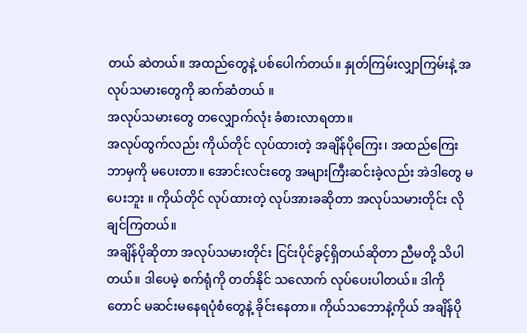တယ် ဆဲတယ်။ အထည်တွေနဲ့ ပစ်ပေါက်တယ်။ နှုတ်ကြမ်းလျှာကြမ်းနဲ့ အလုပ်သမားတွေကို ဆက်ဆံတယ် ။
အလုပ်သမားတွေ တလျှောက်လုံး ခံစားလာရတာ။
အလုပ်ထွက်လည်း ကိုယ်တိုင် လုပ်ထားတဲ့ အချိန်ပိုကြေး၊ အထည်ကြေး ဘာမှကို မပေးတာ။ အောင်းလင်းတွေ အများကြီးဆင်းခဲ့လည်း အဲဒါတွေ မပေးဘူး ။ ကိုယ်တိုင် လုပ်ထားတဲ့ လုပ်အားခဆိုတာ အလုပ်သမားတိုင်း လိုချင်ကြတယ်။
အချိန်ပိုဆိုတာ အလုပ်သမားတိုင်း ငြင်းပိုင်ခွင့်ရှိတယ်ဆိုတာ ညီမတို့ သိပါတယ်။ ဒါပေမဲ့ စက်ရုံကို တတ်နိုင် သလောက် လုပ်ပေးပါတယ်။ ဒါကိုတောင် မဆင်းမနေရပုံစံတွေနဲ့ ခိုင်းနေတာ။ ကိုယ်သဘောနဲ့ကိုယ် အချိန်ပို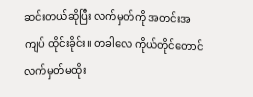ဆင်းတယ်ဆိုပြီး လက်မှတ်ကို အတင်းအကျပ် ထိုင်းခိုင်း။ တခါလေ ကိုယ်တိုင်တောင် လက်မှတ်မထိုး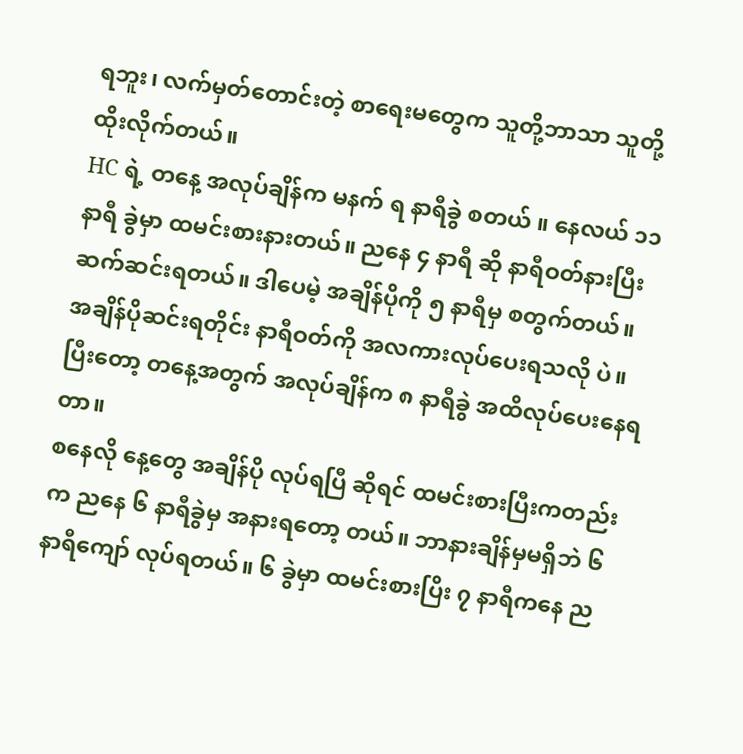ရဘူး၊ လက်မှတ်တောင်းတဲ့ စာရေးမတွေက သူတို့ဘာသာ သူတို့ ထိုးလိုက်တယ်။
HC ရဲ့ တနေ့ အလုပ်ချိန်က မနက် ရ နာရီခွဲ စတယ် ။ နေလယ် ၁၁ နာရီ ခွဲမှာ ထမင်းစားနားတယ်။ ညနေ ၄ နာရီ ဆို နာရီဝတ်နားပြီး ဆက်ဆင်းရတယ်။ ဒါပေမဲ့ အချိန်ပိုကို ၅ နာရီမှ စတွက်တယ်။ အချိန်ပိုဆင်းရတိုင်း နာရီဝတ်ကို အလကားလုပ်ပေးရသလို ပဲ။ ပြီးတော့ တနေ့အတွက် အလုပ်ချိန်က ၈ နာရီခွဲ အထိလုပ်ပေးနေရတာ။
စနေလို နေ့တွေ အချိန်ပို လုပ်ရပြီ ဆိုရင် ထမင်းစားပြီးကတည်းက ညနေ ၆ နာရီခွဲမှ အနားရတော့ တယ်။ ဘာနားချိန်မှမရှိဘဲ ၆ နာရီကျော် လုပ်ရတယ်။ ၆ ခွဲမှာ ထမင်းစားပြိး ၇ နာရီကနေ ည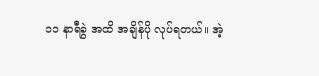၁၁ နာရီခွဲ အထိ အချိန်ပို လုပ်ရတယ်။ အဲ့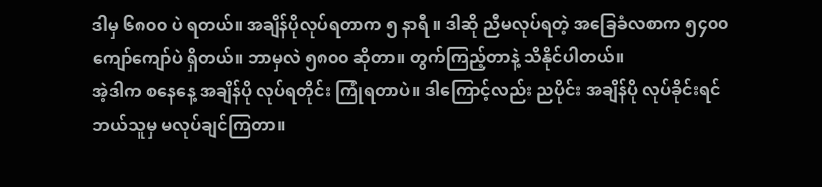ဒါမှ ၆၈၀၀ ပဲ ရတယ်။ အချိန်ပိုလုပ်ရတာက ၅ နာရီ ။ ဒါဆို ညီမလုပ်ရတဲ့ အခြေခံလစာက ၅၄၀၀ ကျော်ကျော်ပဲ ရှိတယ်။ ဘာမှလဲ ၅၈၀၀ ဆိုတာ။ တွက်ကြည့်တာနဲ့ သိနိုင်ပါတယ်။
အဲ့ဒါက စနေနေ့ အချိန်ပို လုပ်ရတိုင်း ကြုံရတာပဲ။ ဒါကြောင့်လည်း ညပိုင်း အချိန်ပို လုပ်ခိုင်းရင် ဘယ်သူမှ မလုပ်ချင်ကြတာ။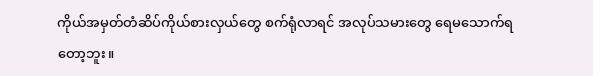ကိုယ်အမှတ်တံဆိပ်ကိုယ်စားလှယ်တွေ စက်ရုံလာရင် အလုပ်သမားတွေ ရေမသောက်ရတော့ဘူး။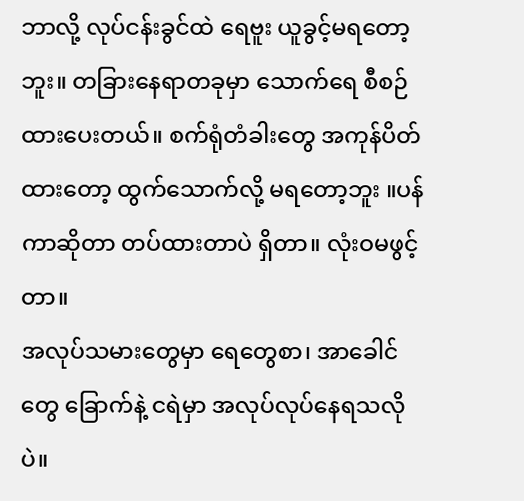ဘာလို့ လုပ်ငန်းခွင်ထဲ ရေဗူး ယူခွင့်မရတော့ဘူး။ တခြားနေရာတခုမှာ သောက်ရေ စီစဉ်ထားပေးတယ်။ စက်ရုံတံခါးတွေ အကုန်ပိတ်ထားတော့ ထွက်သောက်လို့ မရတော့ဘူး ။ပန်ကာဆိုတာ တပ်ထားတာပဲ ရှိတာ။ လုံးဝမဖွင့်တာ။
အလုပ်သမားတွေမှာ ရေတွေစာ၊ အာခေါင်တွေ ခြောက်နဲ့ ငရဲမှာ အလုပ်လုပ်နေရသလို ပဲ။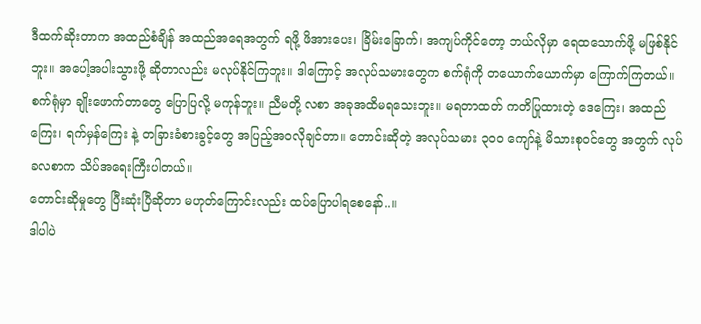ဒီထက်ဆိုးတာက အထည်စံချိန် အထည်အရေအတွက် ရဖို့ ဖိအားပေး၊ ခြိမ်းခြောက်၊ အကျပ်ကိုင်တော့ ဘယ်လိုမှာ ရေထသောက်ဖို့ မဖြစ်နိုင်ဘူး။ အပေါ့အပါးသွားဖို့ ဆိုတာလည်း မလုပ်နိုင်ကြဘူး။ ဒါကြောင့် အလုပ်သမားတွေက စက်ရုံကို တယောက်ယောက်မှာ ကြောက်ကြတယ်။
စက်ရုံမှာ ချိုးဖောက်တာတွေ ပြောပြလို့ မကုန်ဘူး။ ညီမတို့ လစာ အခုအထိမရသေးဘူး။ မရတာထတ် ကတိပြုထားတဲ့ ဒေကြေး၊ အထည်ကြေး၊ ရက်မှန်ကြေး နဲ့ တခြားခံစားခွင့်တွေ အပြည့်အဝလိုချင်တာ။ တောင်းဆိုတဲ့ အလုပ်သမား ၃၀၀ ကျော်နဲ့ မိသားစုဝင်တွေ အတွက် လုပ်ခလစာက သိပ်အရေးကြီးပါတယ်။
တောင်းဆိုမှုတွေ ပြီးဆုံးပြီဆိုတာ မဟုတ်ကြောင်းလည်း ထပ်ပြောပါရစေနော်..။
ဒါပါပဲ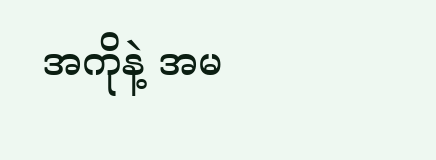အကိုနဲ့ အမ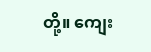တို့။ ကျေး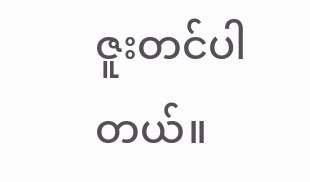ဇူးတင်ပါတယ်။